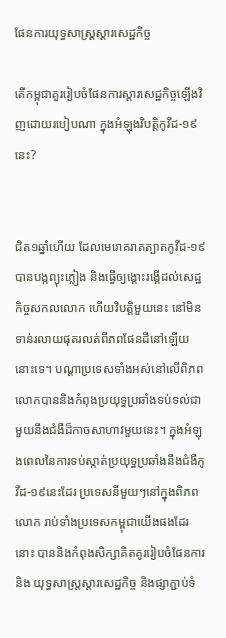ផែនការយុទ្ធសាស្ត្រស្ដារសេដ្ឋកិច្ច

តើកម្ពុជាគួររៀបចំផែនការស្តារសេដ្ឋកិច្ចឡើងវិញដោយរបៀបណា ក្នុងអំឡុងវិបត្តិកូវីដ-១៩នេះ?


ជិត១ឆ្នាំហើយ ដែលមេរោគរាតត្បាតកូវីដ-១៩បានបង្កព្យុះភ្លៀង និងធ្វើឲ្យង្គោះរង្គើដល់សេដ្ឋកិច្ចសកលលោក ហើយវិបត្តិមួយនេះ នៅមិនទាន់រលាយផុតរលត់ពីភពផែនដីនៅឡើយនោះទេ។ បណ្តាប្រទេសទាំងអស់នៅលើពិភពលោកបាននិងកំពុងប្រយុទ្ធប្រឆាំងទប់ទល់ជាមួយនឹងជំងឺដ៏កាចសាហាវមួយនេះ។ ក្នុងអំឡុងពេលនៃការទប់ស្កាត់ប្រយុទ្ធប្រឆាំងនឹងជំងឺកូវីដ-១៩នេះដែរ ប្រទេសនីមួយៗនៅក្នុងពិភពលោក រាប់ទាំងប្រទេសកម្ពុជាយើងផងដែរនោះ បាននិងកំពុងសិក្សាគិតគូររៀបចំផែនការ និង យុទ្ធសាស្រ្តស្តារសេដ្ឋកិច្ច និងផ្សាភ្ជាប់ទំ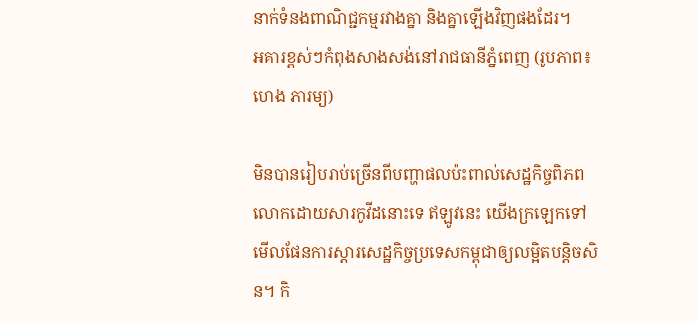នាក់ទំនងពាណិជ្ជកម្មរវាងគ្នា និងគ្នាឡើងវិញផងដែរ។
អគារខ្ពស់ៗកំពុងសាងសង់នៅរាជធានីភ្នំពេញ (រូបភាព៖ ហេង ភារម្យ)

មិនបានរៀបរាប់ច្រើនពីបញ្ហាផលប៉ះពាល់សេដ្ឋកិច្ចពិភពលោកដោយសារកូវីដនោះទេ ឥឡូវនេះ យើងក្រឡេកទៅមើលផែនការស្តារសេដ្ឋកិច្ចប្រទេសកម្ពុជាឲ្យលម្អិតបន្តិចសិន។ កិ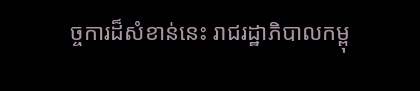ច្ចការដ៏សំខាន់នេះ រាជរដ្ឋាភិបាលកម្ពុ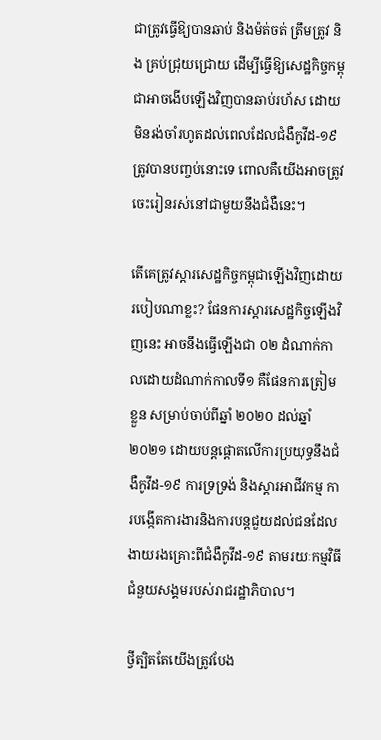ជាត្រូវធ្វើឱ្យបានឆាប់ និងម៉ត់ចត់ ត្រឹមត្រូវ និង គ្រប់ជ្រុយជ្រោយ ដើម្បីធ្វើឱ្យសេដ្ឋកិច្ចកម្ពុជាអាចងើបឡើងវិញបានឆាប់រហ័ស ដោយមិនរង់ចាំរហូតដល់ពេលដែលជំងឺកូវីដ-១៩ ត្រូវបានបញ្ចប់នោះទេ ពោលគឺយើងអាចត្រូវចេះរៀនរស់នៅជាមួយនឹងជំងឺនេះ។

តើគេត្រូវស្តារសេដ្ឋកិច្ចកម្ពុជាឡើងវិញដោយរបៀបណាខ្លះ? ផែនការស្តារសេដ្ឋកិច្ចឡើងវិញនេះ អាចនឹងធ្វើឡើងជា ០២ ដំណាក់កាលដោយដំណាក់កាលទី១ គឺផែនការត្រៀមខ្លួន សម្រាប់ចាប់ពីឆ្នាំ ២០២០ ដល់ឆ្នាំ ២០២១ ដោយបន្តផ្តោតលើការប្រយុទ្ធនឹងជំងឺកូវីដ-១៩ ការទ្រទ្រង់ និងស្តារអាជីវកម្ម ការបង្កើតការងារនិងការបន្តជួយដល់ជនដែលងាយរងគ្រោះពីជំងឺកូវីដ-១៩ តាមរយៈកម្មវិធីជំនួយសង្គមរបស់រាជរដ្ឋាភិបាល។

ថ្វីត្បិតតែយើងត្រូវបែង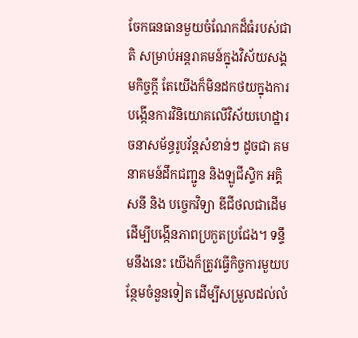ចែកធនធានមួយចំណែកដ៏ធំរបស់ជាតិ សម្រាប់អន្តរាគមន៍ក្នុងវិស័យសង្គមកិច្ចក្តី តែយើងក៏មិនដកថយក្នុងការបង្កើនការវិនិយោគលើវិស័យហេដ្ឋារចនាសម័ន្ធរូបវ័ន្តសំខាន់ៗ ដូចជា គមនាគមន៍ដឹកជញ្ជូន និងឡូជីស្ទិក អគ្គិសនី និង បច្ចេកវិទ្យា ឌីជីថលជាដើម ដើម្បីបង្កើនភាពប្រកួតប្រជែង។ ទន្ទឹមនឹងនេះ យើងក៏ត្រូវធ្វើកិច្ចការមួយបន្ថែមចំនួនទៀត ដើម្បីសម្រួលដល់លំ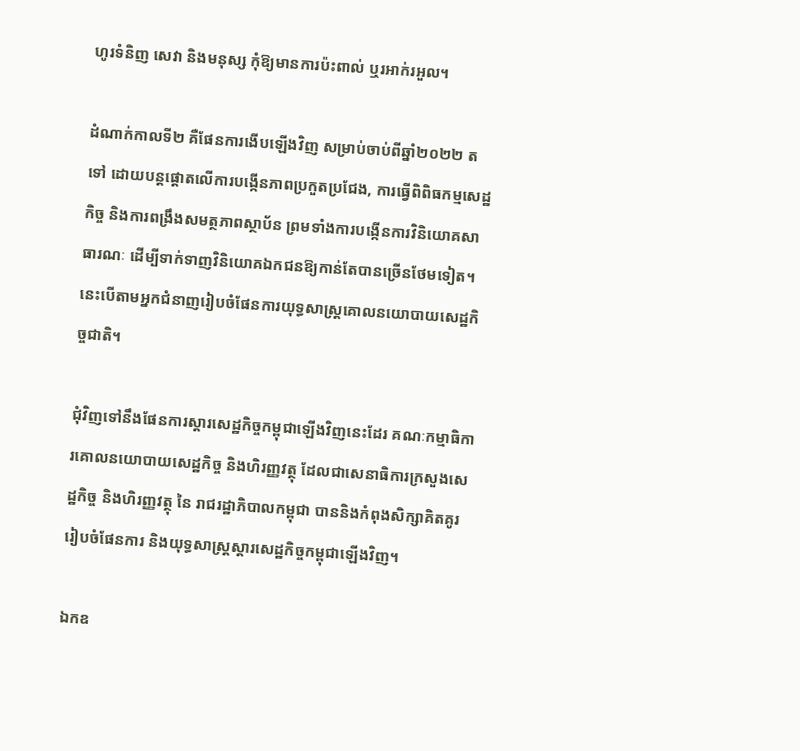ហូរទំនិញ សេវា និងមនុស្ស កុំឱ្យមានការប៉ះពាល់ ឬរអាក់រអួល។

ដំណាក់កាលទី២ គឺផែនការងើបឡើងវិញ សម្រាប់ចាប់ពីឆ្នាំ២០២២ តទៅ ដោយបន្តផ្តោតលើការបង្កើនភាពប្រកួតប្រជែង, ការធ្វើពិពិធកម្មសេដ្ឋកិច្ច និងការពង្រឹងសមត្ថភាពស្ថាប័ន ព្រមទាំងការបង្កើនការវិនិយោគសាធារណៈ ដើម្បីទាក់ទាញវិនិយោគឯកជនឱ្យកាន់តែបានច្រើនថែមទៀត។ នេះបើតាមអ្នកជំនាញរៀបចំផែនការយុទ្ធសាស្រ្តគោលនយោបាយសេដ្ឋកិច្ចជាតិ។

ជុំវិញទៅនឹងផែនការស្តារសេដ្ឋកិច្ចកម្ពុជាឡើងវិញនេះដែរ គណៈកម្មាធិការគោលនយោបាយសេដ្ឋកិច្ច និងហិរញ្ញវត្ថុ ដែលជាសេនាធិការក្រសួងសេដ្ឋកិច្ច និងហិរញ្ញវត្ថុ នៃ រាជរដ្ឋាភិបាលកម្ពុជា បាននិងកំពុងសិក្សាគិតគូររៀបចំផែនការ និងយុទ្ធសាស្រ្តស្តារសេដ្ឋកិច្ចកម្ពុជាឡើងវិញ។

ឯកឧ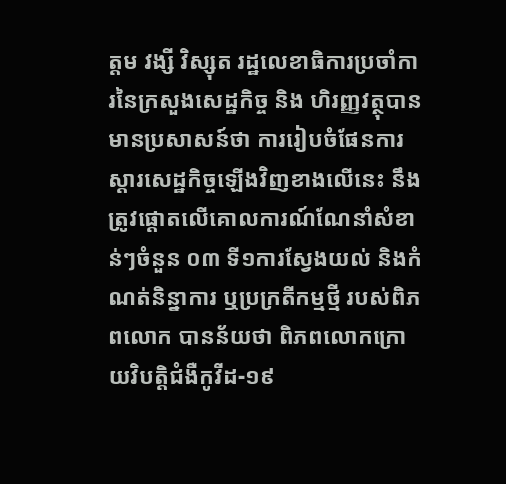ត្តម វង្សី វិស្សុត រដ្ឋលេខាធិការប្រចាំការនៃក្រសួងសេដ្ឋកិច្ច និង ហិរញ្ញវត្ថុបានមានប្រសាសន៍ថា ការរៀបចំផែនការស្តារសេដ្ឋកិច្ចឡើងវិញខាងលើនេះ នឹងត្រូវផ្តោតលើគោលការណ៍ណែនាំសំខាន់ៗចំនួន ០៣ ទី១ការស្វែងយល់ និងកំណត់និន្នាការ ឬប្រក្រតីកម្មថ្មី របស់ពិភពលោក បានន័យថា ពិភពលោកក្រោយវិបត្តិជំងឺកូវីដ-១៩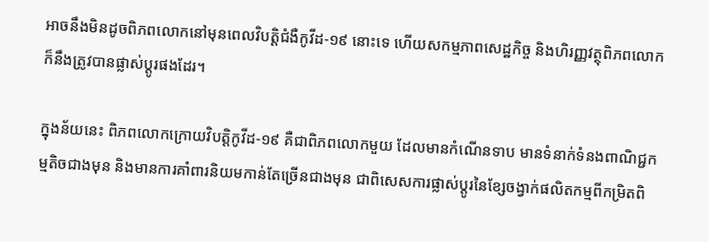អាចនឹងមិនដូចពិភពលោកនៅមុនពេលវិបត្តិជំងឺកូវីដ-១៩ នោះទេ ហើយសកម្មភាពសេដ្ឋកិច្ច និងហិរញ្ញវត្ថុពិភពលោក ក៏នឹងត្រូវបានផ្លាស់ប្តូរផងដែរ។

ក្នុងន័យនេះ ពិភពលោកក្រោយវិបត្តិកូវីដ-១៩ គឺជាពិភពលោកមួយ ដែលមានកំណើនទាប មានទំនាក់ទំនងពាណិជ្ជកម្មតិចជាងមុន និងមានការគាំពារនិយមកាន់តែច្រើនជាងមុន ជាពិសេសការផ្លាស់ប្តូរនៃខ្សែចង្វាក់ផលិតកម្មពីកម្រិតពិ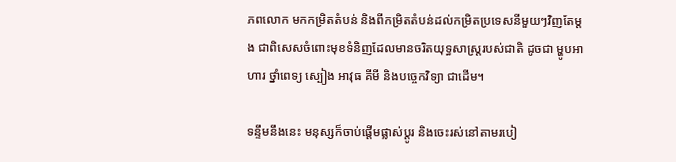ភពលោក មកកម្រិតតំបន់ និងពីកម្រិតតំបន់ដល់កម្រិតប្រទេសនីមួយៗវិញតែម្តង ជាពិសេសចំពោះមុខទំនិញដែលមានចរិតយុទ្ធសាស្រ្តរបស់ជាតិ ដូចជា ម្ហូបអាហារ ថ្នាំពេទ្យ ស្បៀង អាវុធ គីមី និងបច្ចេកវិទ្យា ជាដើម។

ទន្ទឹមនឹងនេះ មនុស្សក៏ចាប់ផ្តើមផ្លាស់ប្តូរ និងចេះរស់នៅតាមរបៀ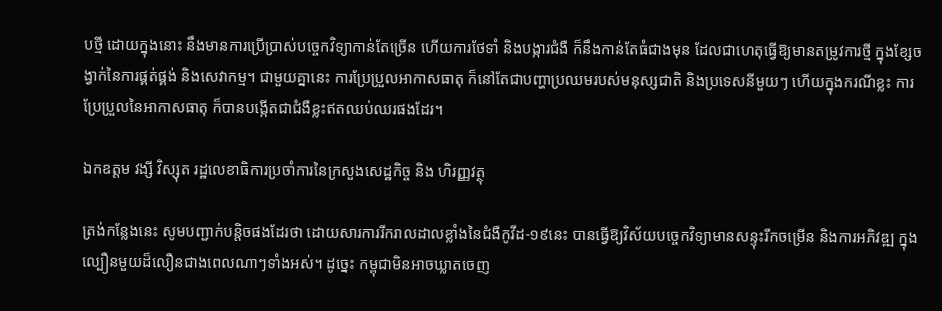បថ្មី ដោយក្នុងនោះ នឹងមានការប្រើប្រាស់បច្ចេកវិទ្យាកាន់តែច្រើន ហើយការថែទាំ និងបង្ការជំងឺ ក៏នឹងកាន់តែធំជាងមុន ដែលជាហេតុធ្វើឱ្យមានតម្រូវការថ្មី ក្នុងខ្សែចង្វាក់នៃការផ្គត់ផ្គង់ និងសេវាកម្ម។ ជាមួយគ្នានេះ ការប្រែប្រួលអាកាសធាតុ ក៏នៅតែជាបញ្ហាប្រឈមរបស់មនុស្សជាតិ និងប្រទេសនីមួយៗ ហើយក្នុងករណីខ្លះ ការប្រែប្រួលនៃអាកាសធាតុ ក៏បានបង្កើតជាជំងឺខ្លះឥតឈប់ឈរផងដែរ។

ឯកឧត្តម វង្សី វិស្សុត រដ្ឋលេខាធិការប្រចាំការនៃក្រសួងសេដ្ឋកិច្ច និង ហិរញ្ញវត្ថុ

ត្រង់កន្លែងនេះ សូមបញ្ជាក់បន្តិចផងដែរថា ដោយសារការរីករាលដាលខ្លាំងនៃជំងឺកូវីដ-១៩នេះ បានធ្វើឱ្យវិស័យបច្ចេកវិទ្យាមានសន្ទុះរីកចម្រើន និងការអភិវឌ្ឍ ក្នុងល្បឿនមួយដ៏លឿនជាងពេលណាៗទាំងអស់។ ដូច្នេះ កម្ពុជាមិនអាចឃ្លាតចេញ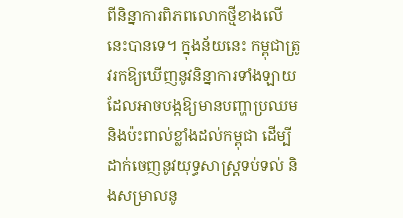ពីនិន្នាការពិភពលោកថ្មីខាងលើនេះបានទេ។ ក្នុងន័យនេះ កម្ពុជាត្រូវរកឱ្យឃើញនូវនិន្នាការទាំងឡាយ ដែលអាចបង្កឱ្យមានបញ្ហាប្រឈម និងប៉ះពាល់ខ្លាំងដល់កម្ពុជា ដើម្បីដាក់ចេញនូវយុទ្ធសាស្រ្តទប់ទល់ និងសម្រាលនូ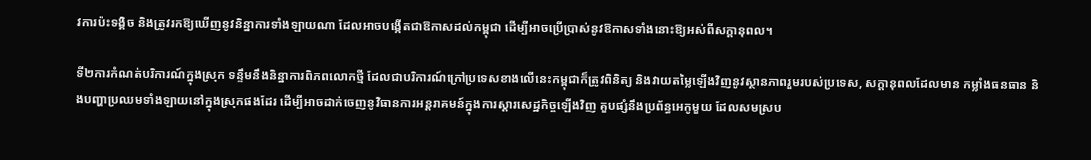វការប៉ះទង្គិច និងត្រូវរកឱ្យឃើញនូវនិន្នាការទាំងឡាយណា ដែលអាចបង្កើតជាឱកាសដល់កម្ពុជា ដើម្បីអាចប្រើប្រាស់នូវឱកាសទាំងនោះឱ្យអស់ពីសក្តានុពល។

ទី២ការកំណត់បរិការណ៍ក្នុងស្រុក ទន្ទឹមនឹងនិន្នាការពិភពលោកថ្មី ដែលជាបរិការណ៍ក្រៅប្រទេសខាងលើនេះកម្ពុជាក៏ត្រូវពិនិត្យ និងវាយតម្លៃឡើងវិញនូវស្ថានភាពរួមរបស់ប្រទេស, សក្តានុពលដែលមាន កម្លាំងធនធាន និងបញ្ហាប្រឈមទាំងឡាយនៅក្នុងស្រុកផងដែរ ដើម្បីអាចដាក់ចេញនូវិធានការអន្តរាគមន៍ក្នុងការស្តារសេដ្ឋកិច្ចឡើងវិញ គួបផ្សំនឹងប្រព័ន្ធអេកូមួយ ដែលសមស្រប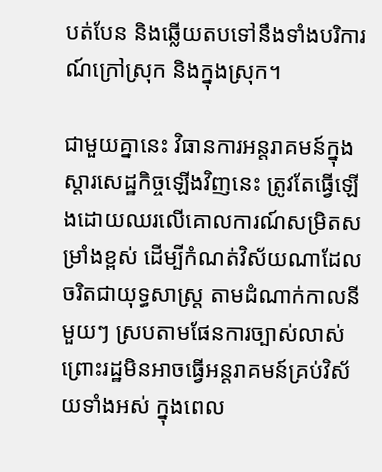បត់បែន និងឆ្លើយតបទៅនឹងទាំងបរិការណ៍ក្រៅស្រុក និងក្នុងស្រុក។

ជាមួយគ្នានេះ វិធានការអន្តរាគមន៍ក្នុងស្តារសេដ្ឋកិច្ចឡើងវិញនេះ ត្រូវតែធ្វើឡើងដោយឈរលើគោលការណ៍សម្រិតសម្រាំងខ្ពស់ ដើម្បីកំណត់វិស័យណាដែលចរិតជាយុទ្ធសាស្រ្ត តាមដំណាក់កាលនីមួយៗ ស្របតាមផែនការច្បាស់លាស់ ព្រោះរដ្ឋមិនអាចធ្វើអន្តរាគមន៍គ្រប់វិស័យទាំងអស់ ក្នុងពេល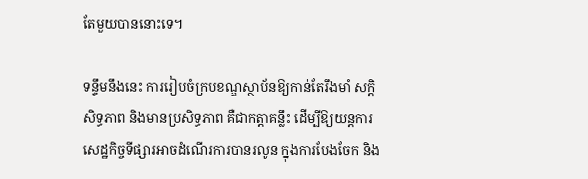តែមួយបាននោះទេ។

ទន្ទឹមនឹងនេះ ការរៀបចំក្របខណ្ឌស្ថាប័នឱ្យកាន់តែរឹងមាំ សក្តិសិទ្ធភាព និងមានប្រសិទ្ធភាព គឺជាកត្តាគន្លឹះ ដើម្បីឱ្យយន្តការសេដ្ឋកិច្ចទីផ្សារអាចដំណើរការបានរលូន ក្នុងការបែងចែក និង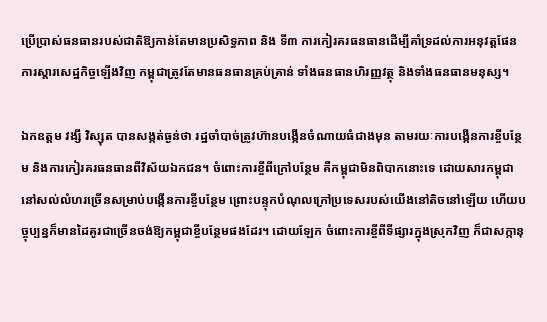ប្រើប្រាស់ធនធានរបស់ជាតិឱ្យកាន់តែមានប្រសិទ្ធភាព និង ទី៣ ការកៀរគរធនធានដើម្បីគាំទ្រដល់ការអនុវត្តផែនការស្តារសេដ្ឋកិច្ចឡើងវិញ កម្ពុជាត្រូវតែមានធនធានគ្រប់គ្រាន់ ទាំងធនធានហិរញ្ញវត្ថុ និងទាំងធនធានមនុស្ស។

ឯកឧត្តម វង្សី វិស្សុត បានសង្កត់ធ្ងន់ថា រដ្ឋចាំបាច់ត្រូវហ៊ានបង្កើនចំណាយធំជាងមុន តាមរយៈការបង្កើនការខ្ចីបន្ថែម និងការកៀរគរធនធានពីវិស័យឯកជន។ ចំពោះការខ្ចីពីក្រៅបន្ថែម គឺកម្ពុជាមិនពិបាកនោះទេ ដោយសារកម្ពុជានៅសល់លំហរច្រើនសម្រាប់បង្កើនការខ្ចីបន្ថែម ព្រោះបន្ទុកបំណុលក្រៅប្រទេសរបស់យើងនៅតិចនៅឡើយ ហើយបច្ចុប្បន្នក៏មានដៃគូរជាច្រើនចង់ឱ្យកម្ពុជាខ្ចីបន្ថែមផងដែរ។ ដោយឡែក ចំពោះការខ្ចីពីទីផ្សារក្នុងស្រុកវិញ ក៏ជាសក្កានុ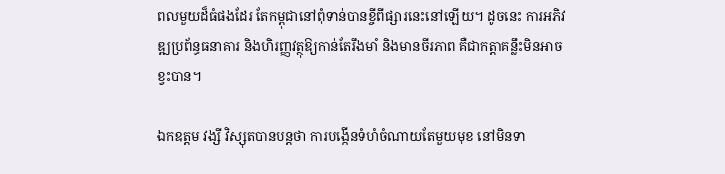ពលមួយដ៏ធំផងដែរ តែកម្ពុជានៅពុំទាន់បានខ្ចីពីផ្សារនេះនៅឡើយ។ ដូចនេះ ការអភិវឌ្ឍប្រព័ន្ធធនាគារ និងហិរញ្ញវត្ថុឱ្យកាន់តែរឹងមាំ និងមានចីរភាព គឺជាកត្តាគន្លឹះមិនអាចខ្វះបាន។

ឯកឧត្តម វង្សី វិស្សុតបានបន្តថា ការបង្កើនទំហំចំណាយតែមួយមុខ នៅមិនទា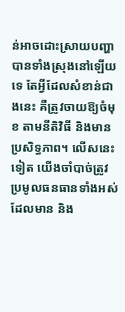ន់អាចដោះស្រាយបញ្ហាបានទាំងស្រុងនៅឡើយទេ តែអ្វីដែលសំខាន់ជាងនេះ គឺត្រូវចាយឱ្យចំមុខ តាមនីតិវិធី និងមានប្រសិទ្ធភាព។ លើសនេះទៀត យើងចាំបាច់ត្រូវប្រមូលធនធានទាំងអស់ដែលមាន និង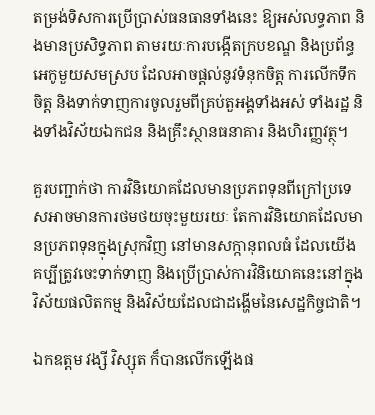តម្រង់ទិសការប្រើប្រាស់ធនធានទាំងនេះ ឱ្យអស់លទ្ធភាព និងមានប្រសិទ្ធភាព តាមរយៈការបង្កើតក្របខណ្ឌ និងប្រព័ន្ធអេកូមួយសមស្រប ដែលអាចផ្តល់នូវទំនុកចិត្ត ការលើកទឹកចិត្ត និងទាក់ទាញការចូលរួមពីគ្រប់តួអង្គទាំងអស់ ទាំងរដ្ឋ និងទាំងវិស័យឯកជន និងគ្រឹះស្ថានធនាគារ និងហិរញ្ញវត្ថុ។

គួរបញ្ជាក់ថា ការវិនិយោគដែលមានប្រភពទុនពីក្រៅប្រទេសអាចមានការថមថយចុះមួយរយៈ តែការវិនិយោគដែលមានប្រភពទុនក្នុងស្រុកវិញ នៅមានសក្កានុពលធំ ដែលយើងគប្បីត្រូវចេះទាក់ទាញ និងប្រើប្រាស់ការវិនិយោគនេះនៅក្នុងវិស័យផលិតកម្ម និងវិស័យដែលជាដង្ហើមនៃសេដ្ឋកិច្ចជាតិ។

ឯកឧត្តម វង្សី វិស្សុត ក៏បានលើកឡើងផ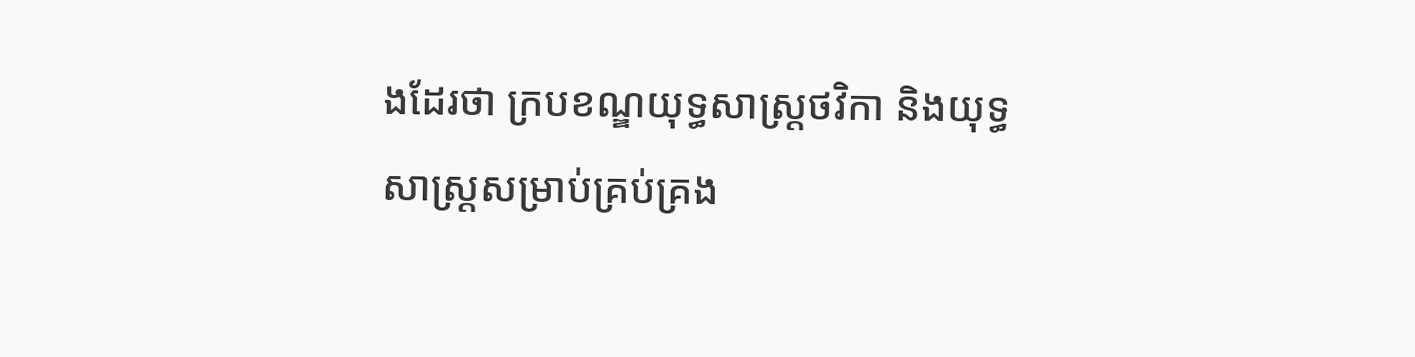ងដែរថា ក្របខណ្ឌយុទ្ធសាស្រ្តថវិកា និងយុទ្ធសាស្រ្តសម្រាប់គ្រប់គ្រង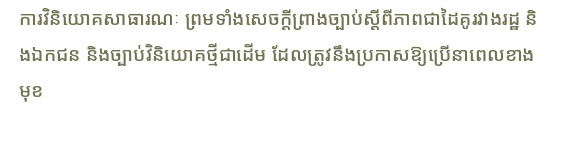ការវិនិយោគសាធារណៈ ព្រមទាំងសេចក្តីព្រាងច្បាប់ស្តីពីភាពជាដៃគូរវាងរដ្ឋ និងឯកជន និងច្បាប់វិនិយោគថ្មីជាដើម ដែលត្រូវនឹងប្រកាសឱ្យប្រើនាពេលខាងមុខ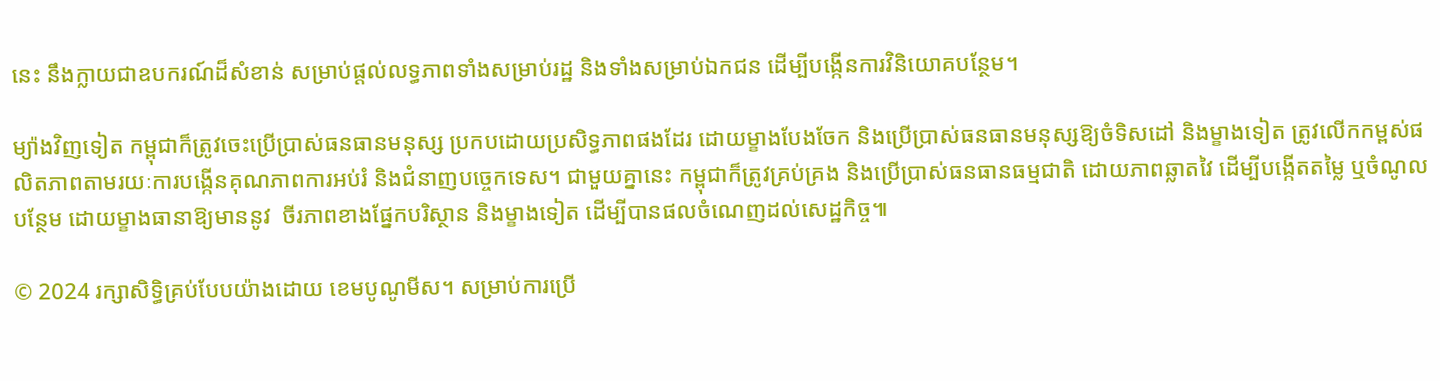នេះ នឹងក្លាយជាឧបករណ៍ដ៏សំខាន់ សម្រាប់ផ្តល់លទ្ធភាពទាំងសម្រាប់រដ្ឋ និងទាំងសម្រាប់ឯកជន ដើម្បីបង្កើនការវិនិយោគបន្ថែម។

ម្យ៉ាងវិញទៀត កម្ពុជាក៏ត្រូវចេះប្រើប្រាស់ធនធានមនុស្ស ប្រកបដោយប្រសិទ្ធភាពផងដែរ ដោយម្ខាងបែងចែក និងប្រើប្រាស់ធនធានមនុស្សឱ្យចំទិសដៅ និងម្ខាងទៀត ត្រូវលើកកម្ពស់ផលិតភាពតាមរយៈការបង្កើនគុណភាពការអប់រំ និងជំនាញបច្ចេកទេស។ ជាមួយគ្នានេះ កម្ពុជាក៏ត្រូវគ្រប់គ្រង និងប្រើប្រាស់ធនធានធម្មជាតិ ដោយភាពឆ្លាតវៃ ដើម្បីបង្កើតតម្លៃ ឬចំណូលបន្ថែម ដោយម្ខាងធានាឱ្យមាននូវ  ចីរភាពខាងផ្នែកបរិស្ថាន និងម្ខាងទៀត ដើម្បីបានផលចំណេញដល់សេដ្ឋកិច្ច៕

© 2024 រក្សាសិទ្ធិគ្រប់បែបយ៉ាងដោយ ខេមបូណូមីស។ សម្រាប់ការប្រើ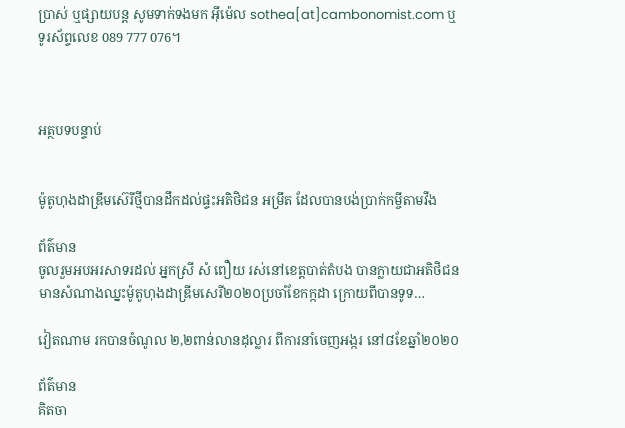ប្រាស់ ឬផ្សាយបន្ត សូមទាក់ទងមក អ៊ីម៉េល sothea[at]cambonomist.com ឬទូរស័ព្ទលេខ 089 777 076។



អត្ថបទបន្ទាប់


ម៉ូតូហុងដាឌ្រីមស៊េរីថ្មីបានដឹកដល់ផ្ទះអតិថិជន អម្រឹត ដែលបានបង់ប្រាក់កម្ចីតាមវីង

ព័ត៌មាន
ចូលរួមអបអរសាទរដល់ អ្នកស្រី សំ ពឿយ រស់នៅខេត្តបាត់តំបង បានក្លាយជាអតិថិជនមានសំណាងឈ្នះម៉ូតូហុងដាឌ្រីមសេរី២០២០ប្រចាំខែកក្កដា ក្រោយពីបានទូទ…

វៀតណាម រកបានចំណូល ២,២ពាន់លានដុល្លារ ពីការនាំចេញអង្ករ នៅ៨ខែឆ្នាំ២០២០

ព័ត៌មាន
គិតចា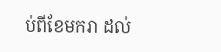ប់ពីខែមករា ដល់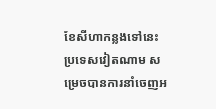ខែសីហាកន្លងទៅនេះ ប្រទេសវៀតណាម សម្រេចបានការនាំចេញអ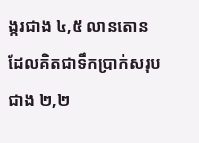ង្ករជាង ៤,៥ លានតោន ដែលគិតជាទឹកប្រាក់សរុបជាង ២,២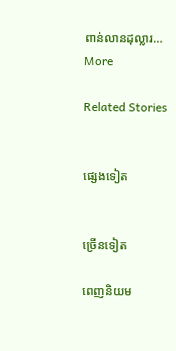ពាន់លានដុល្លារ…
More

Related Stories


ផ្សេងទៀត


ច្រើនទៀត

ពេញនិយម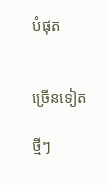បំផុត


ច្រើនទៀត

ថ្មីៗ